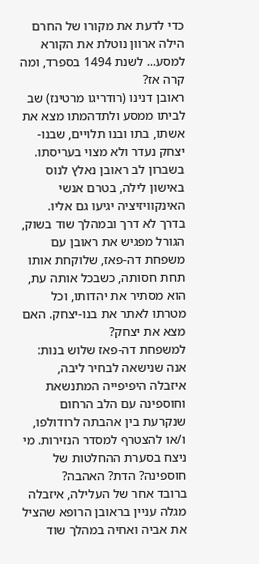כדי לדעת את מקורו של החרם הילה ארוון נוטלת את הקורא למסע... לשנת 1494 בספרד, ומה קרה אז?
ראובן דנינו (רודריגו מרטינז) שב לביתו ממסע ולתדהמתו מצא את אשתו, בתו ובנו תלויים, שבנו-יצחק נעדר ולא מצוי בעריסתו. בשברון לב ראובן נאלץ לנוס באישון לילה, בטרם אנשי האינקוויזיציה יגיעו גם אליו.
בדרך לא דרך ובמהלך שוד בשוק, הגורל מפגיש את ראובן עם משפחת דה-פאז, שלוקחת אותו תחת חסותה, כשבכל אותה עת, הוא מסתיר את יהדותו, וכל מטרתו לאתר את בנו-יצחק. האם מצא את יצחק?
למשפחת דה-פאז שלוש בנות: אנה שנישאה לבחיר ליבה, איזבלה היפיפייה המתנשאת וחוספינה עם הלב הרחום שנקרעת בין אהבתה לרודולפו, ו/או להצטרף למסדר הנזירות. מי ניצח בסערת ההחלטות של חוספינה? הדת? האהבה?
ברובד אחר של העלילה, איזבלה מגלה עניין בראובן הרופא שהציל את אביה ואחיה במהלך שוד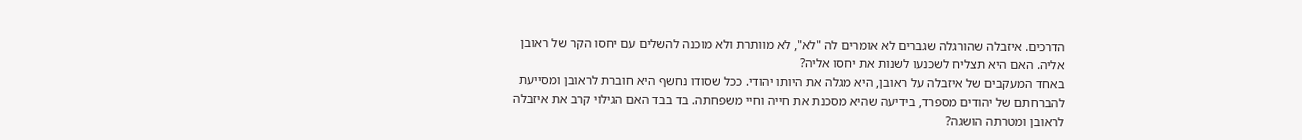הדרכים. איזבלה שהורגלה שגברים לא אומרים לה "לא", לא מוותרת ולא מוכנה להשלים עם יחסו הקר של ראובן אליה. האם היא תצליח לשכנעו לשנות את יחסו אליה?
באחד המעקבים של איזבלה על ראובן, היא מגלה את היותו יהודי. ככל שסודו נחשף היא חוברת לראובן ומסייעת להברחתם של יהודים מספרד, בידיעה שהיא מסכנת את חייה וחיי משפחתה. בד בבד האם הגילוי קרב את איזבלה לראובן ומטרתה הושגה?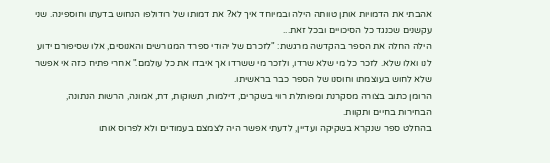אהבתי את הדמויות אותן טוותה הילה ובמיוחד איך לא? את דמותו של רודולפו הנחוש בדעתו וחוספינה. שני עקשנים שכנגד כל הסיכויים ובכל זאת...
הילה החלה את הספר בהקדשה מרגשת: "לזכרם של יהודי ספרד המגורשים והאנוסים, אלו שסיפורם ידוע לנו ואלו שלא. לזכר כל מי שלא שרדו, ולזכר מי ששרדו אך איבדו את כל עולמם." אחרי פתיח כזה אי אפשר שלא לחוש בעוצמתו וחוסנו של הספר כבר בראשיתו.
הרומן כתוב בצורה מסקרנת ומפותלת רווי בשקרים, דילמות, תשוקות, דת, אמונה, הרשות הנתונה, הבחירות בחיים ותקוות.
בהחלט ספר שנקרא בשקיקה ועדיין, לדעתי אפשר היה לצמצם בעמודים ולא לפרוס אותו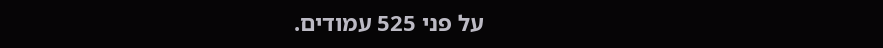על פני 525 עמודים.